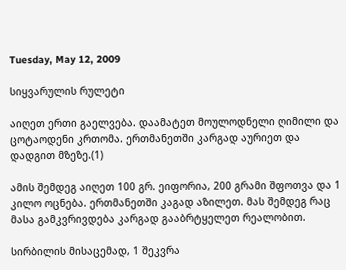Tuesday, May 12, 2009

სიყვარულის რულეტი

აიღეთ ერთი გაელვება. დაამატეთ მოულოდნელი ღიმილი და ცოტაოდენი კრთომა. ერთმანეთში კარგად აურიეთ და დადგით მზეზე.(1)

ამის შემდეგ აიღეთ 100 გრ. ეიფორია, 200 გრამი შფოთვა და 1 კილო ოცნება. ერთმანეთში კაგად აზილეთ. მას შემდეგ რაც მასა გამკვრივდება კარგად გააბრტყელეთ რეალობით.

სირბილის მისაცემად, 1 შეკვრა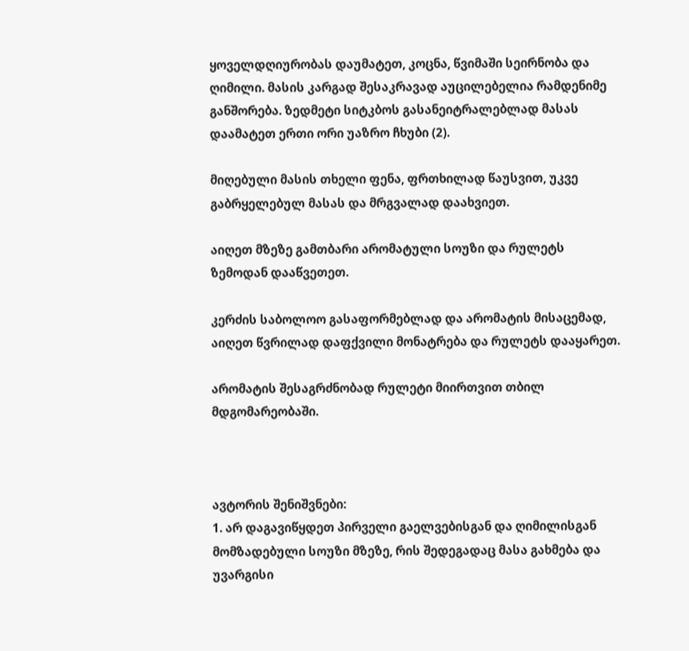ყოველდღიურობას დაუმატეთ, კოცნა, წვიმაში სეირნობა და ღიმილი. მასის კარგად შესაკრავად აუცილებელია რამდენიმე განშორება. ზედმეტი სიტკბოს გასანეიტრალებლად მასას დაამატეთ ერთი ორი უაზრო ჩხუბი (2).

მიღებული მასის თხელი ფენა, ფრთხილად წაუსვით, უკვე გაბრყელებულ მასას და მრგვალად დაახვიეთ.

აიღეთ მზეზე გამთბარი არომატული სოუზი და რულეტს ზემოდან დააწვეთეთ.

კერძის საბოლოო გასაფორმებლად და არომატის მისაცემად, აიღეთ წვრილად დაფქვილი მონატრება და რულეტს დააყარეთ.

არომატის შესაგრძნობად რულეტი მიირთვით თბილ მდგომარეობაში.



ავტორის შენიშვნები:
1. არ დაგავიწყდეთ პირველი გაელვებისგან და ღიმილისგან მომზადებული სოუზი მზეზე, რის შედეგადაც მასა გახმება და უვარგისი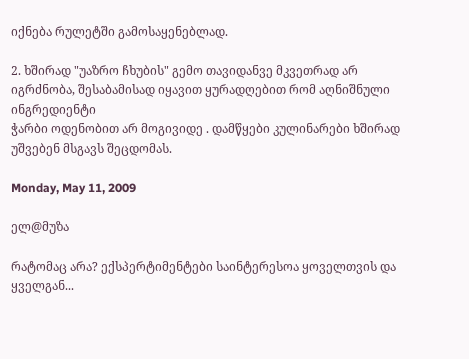იქნება რულეტში გამოსაყენებლად.

2. ხშირად "უაზრო ჩხუბის" გემო თავიდანვე მკვეთრად არ იგრძნობა, შესაბამისად იყავით ყურადღებით რომ აღნიშნული ინგრედიენტი
ჭარბი ოდენობით არ მოგივიდე . დამწყები კულინარები ხშირად უშვებენ მსგავს შეცდომას.

Monday, May 11, 2009

ელ@მუზა

რატომაც არა? ექსპერტიმენტები საინტერესოა ყოველთვის და ყველგან...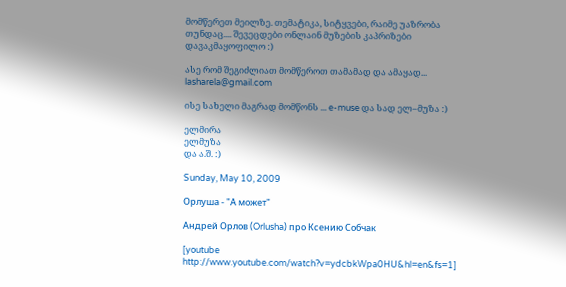მომწერეთ მეილზე. თემატიკა, სიტყვები, რაიმე უაზრობა თუნდაც.... შევეცდები ონლაინ მუზების კაპრიზები დავაკმაყოფილო :)

ასე რომ შეგიძლიათ მომწეროთ თამამად და ამაყად... lasharela@gmail.com

ისე სახელი მაგრად მომწონს ... e-muse და სად ელ–მუზა :)

ელმირა
ელმუზა
და ა.შ. :)

Sunday, May 10, 2009

Орлуша - "А может"

Андрей Орлов (Orlusha) про Ксению Собчак

[youtube http://www.youtube.com/watch?v=ydcbkWpa0HU&hl=en&fs=1]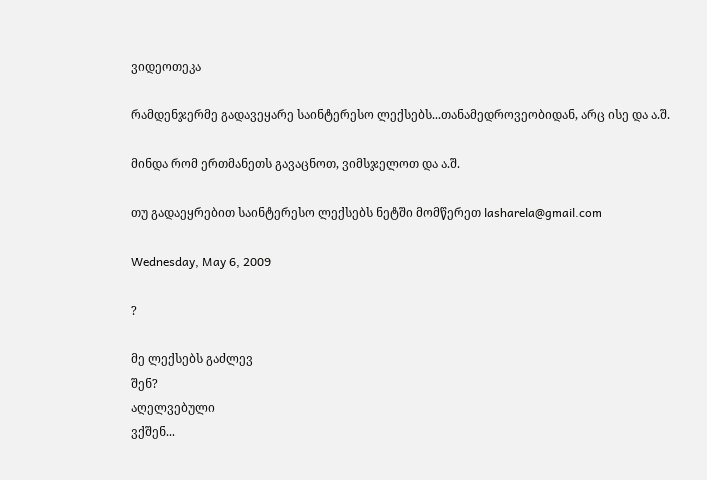ვიდეოთეკა

რამდენჯერმე გადავეყარე საინტერესო ლექსებს...თანამედროვეობიდან, არც ისე და ა.შ.

მინდა რომ ერთმანეთს გავაცნოთ, ვიმსჯელოთ და ა.შ.

თუ გადაეყრებით საინტერესო ლექსებს ნეტში მომწერეთ lasharela@gmail.com

Wednesday, May 6, 2009

?

მე ლექსებს გაძლევ
შენ?
აღელვებული
ვქშენ...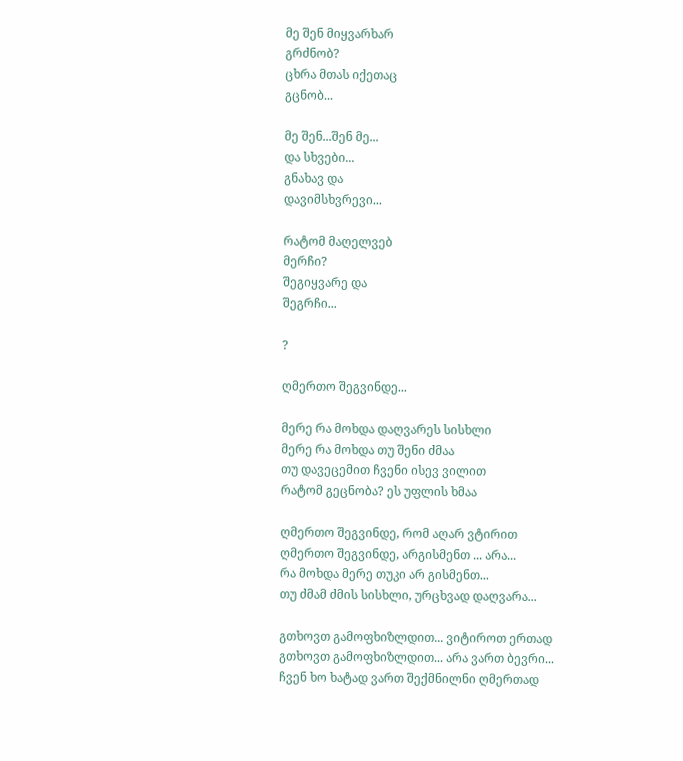მე შენ მიყვარხარ
გრძნობ?
ცხრა მთას იქეთაც
გცნობ...

მე შენ...შენ მე...
და სხვები...
გნახავ და
დავიმსხვრევი...

რატომ მაღელვებ
მერჩი?
შეგიყვარე და
შეგრჩი...

?

ღმერთო შეგვინდე...

მერე რა მოხდა დაღვარეს სისხლი
მერე რა მოხდა თუ შენი ძმაა
თუ დავეცემით ჩვენი ისევ ვილით
რატომ გეცნობა? ეს უფლის ხმაა

ღმერთო შეგვინდე, რომ აღარ ვტირით
ღმერთო შეგვინდე, არგისმენთ ... არა...
რა მოხდა მერე თუკი არ გისმენთ...
თუ ძმამ ძმის სისხლი, ურცხვად დაღვარა...

გთხოვთ გამოფხიზლდით... ვიტიროთ ერთად
გთხოვთ გამოფხიზლდით... არა ვართ ბევრი...
ჩვენ ხო ხატად ვართ შექმნილნი ღმერთად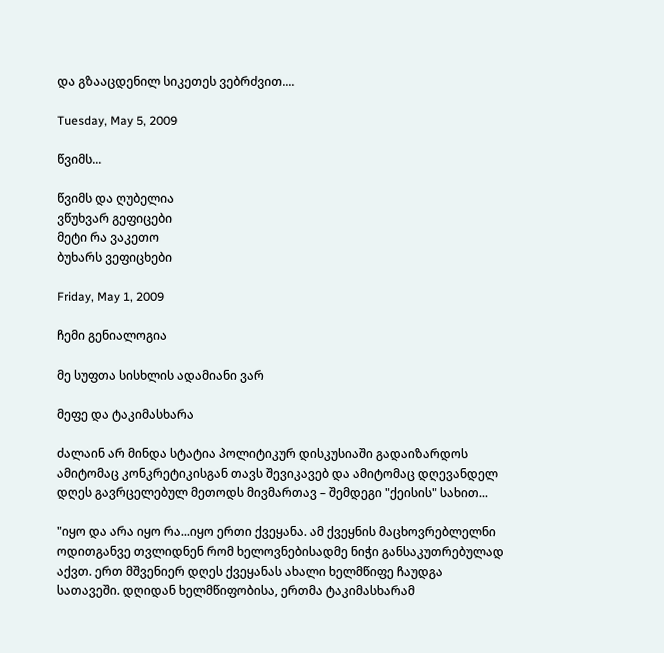და გზააცდენილ სიკეთეს ვებრძვით....

Tuesday, May 5, 2009

წვიმს...

წვიმს და ღუბელია
ვწუხვარ გეფიცები
მეტი რა ვაკეთო
ბუხარს ვეფიცხები

Friday, May 1, 2009

ჩემი გენიალოგია

მე სუფთა სისხლის ადამიანი ვარ

მეფე და ტაკიმასხარა

ძალაინ არ მინდა სტატია პოლიტიკურ დისკუსიაში გადაიზარდოს ამიტომაც კონკრეტიკისგან თავს შევიკავებ და ამიტომაც დღევანდელ დღეს გავრცელებულ მეთოდს მივმართავ – შემდეგი "ქეისის" სახით...

"იყო და არა იყო რა...იყო ერთი ქვეყანა. ამ ქვეყნის მაცხოვრებლელნი ოდითგანვე თვლიდნენ რომ ხელოვნებისადმე ნიჭი განსაკუთრებულად აქვთ. ერთ მშვენიერ დღეს ქვეყანას ახალი ხელმწიფე ჩაუდგა სათავეში. დღიდან ხელმწიფობისა, ერთმა ტაკიმასხარამ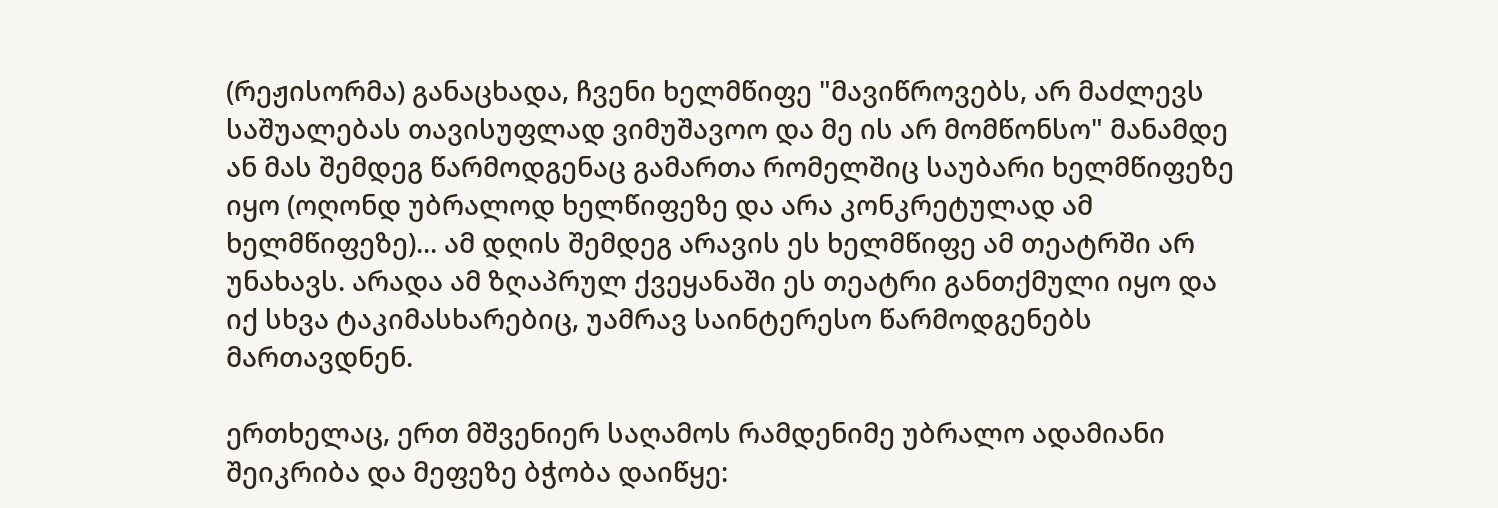(რეჟისორმა) განაცხადა, ჩვენი ხელმწიფე "მავიწროვებს, არ მაძლევს საშუალებას თავისუფლად ვიმუშავოო და მე ის არ მომწონსო" მანამდე ან მას შემდეგ წარმოდგენაც გამართა რომელშიც საუბარი ხელმწიფეზე იყო (ოღონდ უბრალოდ ხელწიფეზე და არა კონკრეტულად ამ ხელმწიფეზე)... ამ დღის შემდეგ არავის ეს ხელმწიფე ამ თეატრში არ უნახავს. არადა ამ ზღაპრულ ქვეყანაში ეს თეატრი განთქმული იყო და იქ სხვა ტაკიმასხარებიც, უამრავ საინტერესო წარმოდგენებს მართავდნენ.

ერთხელაც, ერთ მშვენიერ საღამოს რამდენიმე უბრალო ადამიანი შეიკრიბა და მეფეზე ბჭობა დაიწყე: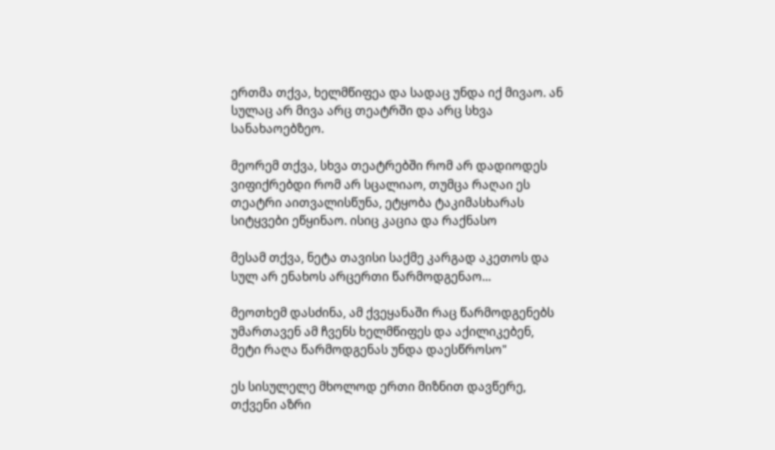ერთმა თქვა, ხელმწიფეა და სადაც უნდა იქ მივაო. ან სულაც არ მივა არც თეატრში და არც სხვა სანახაოებზეო.

მეორემ თქვა, სხვა თეატრებში რომ არ დადიოდეს ვიფიქრებდი რომ არ სცალიაო, თუმცა რაღაი ეს თეატრი აითვალისწუნა, ეტყობა ტაკიმასხარას სიტყვები ეწყინაო. ისიც კაცია და რაქნასო

მესამ თქვა, ნეტა თავისი საქმე კარგად აკეთოს და სულ არ ენახოს არცერთი წარმოდგენაო...

მეოთხემ დასძინა, ამ ქვეყანაში რაც წარმოდგენებს უმართავენ ამ ჩვენს ხელმწიფეს და აქილიკებენ, მეტი რაღა წარმოდგენას უნდა დაესწროსო"

ეს სისულელე მხოლოდ ერთი მიზნით დავწერე, თქვენი აზრი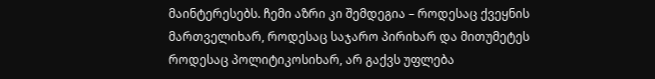მაინტერესებს. ჩემი აზრი კი შემდეგია – როდესაც ქვეყნის მართველიხარ, როდესაც საჯარო პირიხარ და მითუმეტეს როდესაც პოლიტიკოსიხარ, არ გაქვს უფლება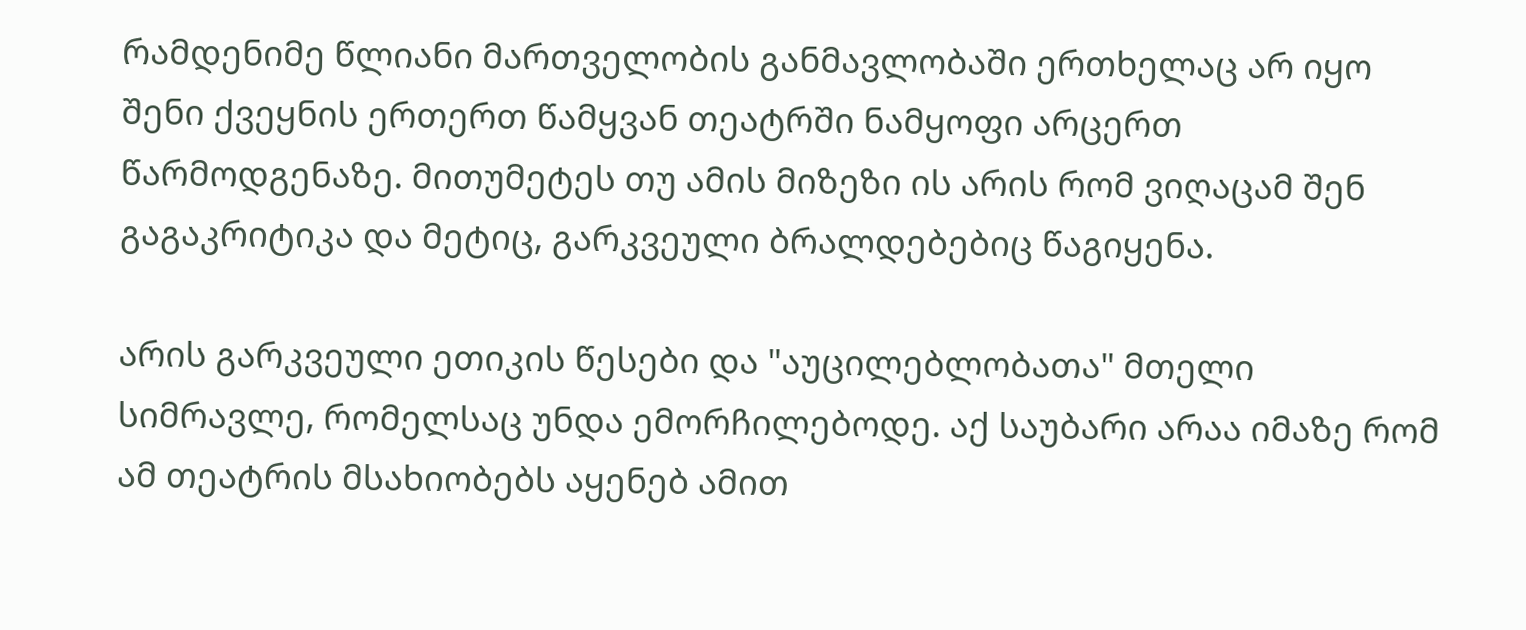რამდენიმე წლიანი მართველობის განმავლობაში ერთხელაც არ იყო შენი ქვეყნის ერთერთ წამყვან თეატრში ნამყოფი არცერთ წარმოდგენაზე. მითუმეტეს თუ ამის მიზეზი ის არის რომ ვიღაცამ შენ გაგაკრიტიკა და მეტიც, გარკვეული ბრალდებებიც წაგიყენა.

არის გარკვეული ეთიკის წესები და "აუცილებლობათა" მთელი სიმრავლე, რომელსაც უნდა ემორჩილებოდე. აქ საუბარი არაა იმაზე რომ ამ თეატრის მსახიობებს აყენებ ამით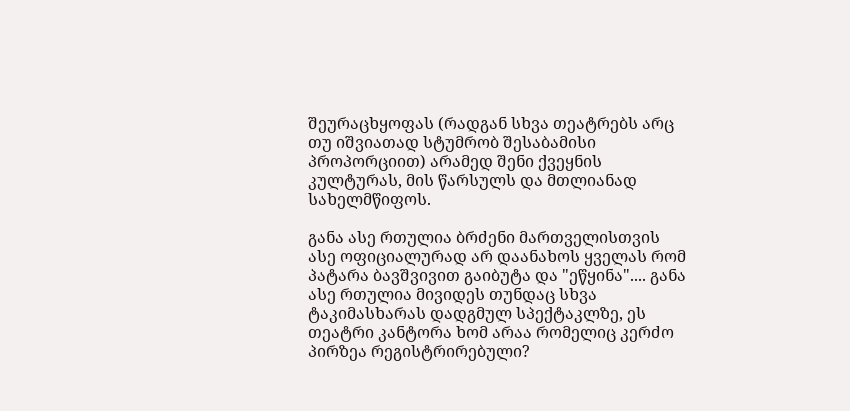შეურაცხყოფას (რადგან სხვა თეატრებს არც თუ იშვიათად სტუმრობ შესაბამისი პროპორციით) არამედ შენი ქვეყნის კულტურას, მის წარსულს და მთლიანად სახელმწიფოს.

განა ასე რთულია ბრძენი მართველისთვის ასე ოფიციალურად არ დაანახოს ყველას რომ პატარა ბავშვივით გაიბუტა და "ეწყინა".... განა ასე რთულია მივიდეს თუნდაც სხვა ტაკიმასხარას დადგმულ სპექტაკლზე, ეს თეატრი კანტორა ხომ არაა რომელიც კერძო პირზეა რეგისტრირებული?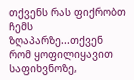თქვენს რას ფიქრობთ ჩემს ზღაპარზე...თქვენ რომ ყოფილიყავით საფიხვნოზე,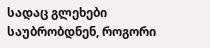სადაც გლეხები საუბრობდნენ, როგორი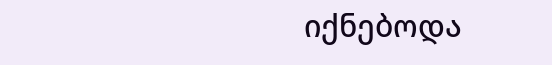იქნებოდა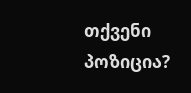თქვენი პოზიცია?